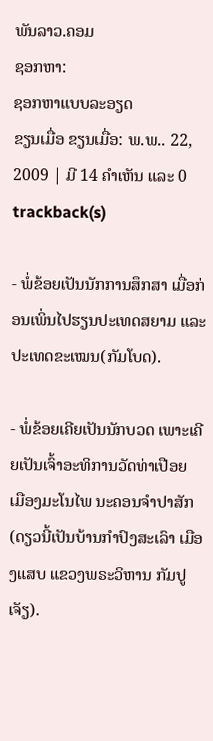ພັນລາວ.ຄອມ
ຊອກຫາ:
ຊອກຫາແບບລະອຽດ
ຂຽນເມື່ອ ຂຽນເມື່ອ: ພ.ພ.. 22, 2009 | ມີ 14 ຄຳເຫັນ ແລະ 0 trackback(s)

- ພໍ່ຂ້ອຍເປັນນັກການສຶກສາ ເມື່ອກ່ອນເພິ່ນໄປຮຽນປະເທດສຍາມ ແລະປະເທດຂະເໝນ(ກັມໂບດ).

- ພໍ່ຂ້ອຍເຄີຍເປັນນັກບວດ ເພາະເຄີຍເປັນເຈົ້າອະທິການວັດທ່າເປືອຍ ເມືອງມະໂນໄພ ນະຄອນຈຳປາສັກ (ດຽວນີ້ເປັນບ້ານກຳປົງສະເລົາ ເມືອງແສບ ແຂວງພຣະວິຫານ ກັມປູເຈັຽ).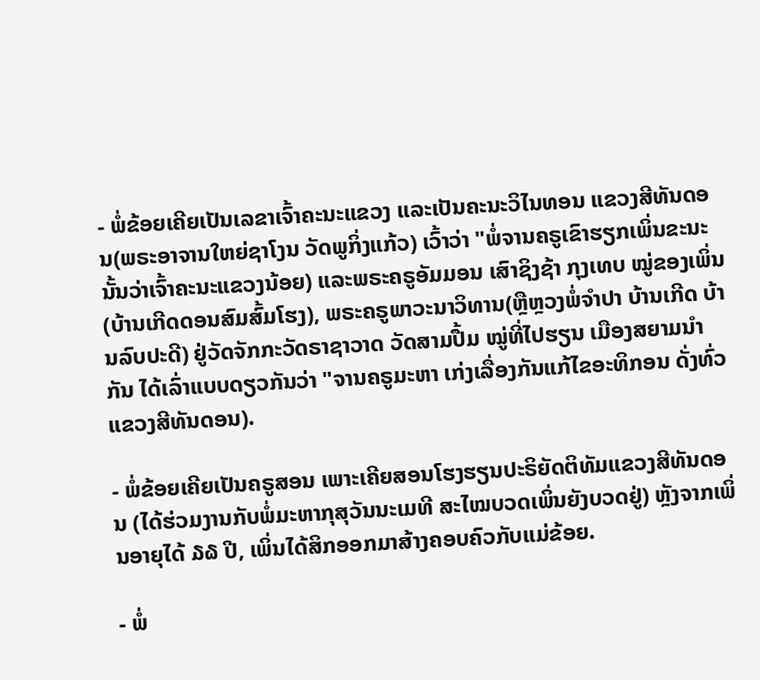- ພໍ່ຂ້ອຍເຄີຍເປັນເລຂາເຈົ້າຄະນະແຂວງ ແລະເປັນຄະນະວິໄນທອນ ແຂວງສີທັນດອນ(ພຣະອາຈານໃຫຍ່ຊາໂງນ ວັດພູກິ່ງແກ້ວ) ເວົ້າວ່າ "ພໍ່ຈານຄຣູເຂົາຮຽກເພິ່ນຂະນະນັ້ນວ່າເຈົ້າຄະນະແຂວງນ້ອຍ) ແລະພຣະຄຣູອັມມອນ ເສົາຊິງຊ້າ ກຸງເທບ ໝູ່ຂອງເພິ່ນ(ບ້ານເກີດດອນສົມສົ້ມໂຮງ), ພຣະຄຣູພາວະນາວິທານ(ຫຼືຫຼວງພໍ່ຈຳປາ ບ້ານເກີດ ບ້ານລົບປະດີ) ຢູ່ວັດຈັກກະວັດຣາຊາວາດ ວັດສາມປື້ມ ໝູ່ທີ່ໄປຮຽນ ເມືອງສຍາມນຳກັນ ໄດ້ເລົ່າແບບດຽວກັນວ່າ "ຈານຄຣູມະຫາ ເກ່ງເລື່ອງກັນແກ້ໄຂອະທິກອນ ດັ່ງທົ່ວແຂວງສີທັນດອນ).

- ພໍ່ຂ້ອຍເຄີຍເປັນຄຣູສອນ ເພາະເຄີຍສອນໂຮງຮຽນປະຣິຍັດຕິທັມແຂວງສີທັນດອນ (ໄດ້ຮ່ວມງານກັບພໍ່ມະຫາກຸສຸວັນນະເມທີ ສະໄໝບວດເພິ່ນຍັງບວດຢູ່) ຫຼັງຈາກເພິ່ນອາຍຸໄດ້ ໓໖ ປີ, ເພິ່ນໄດ້ສິກອອກມາສ້າງຄອບຄົວກັບແມ່ຂ້ອຍ.

- ພໍ່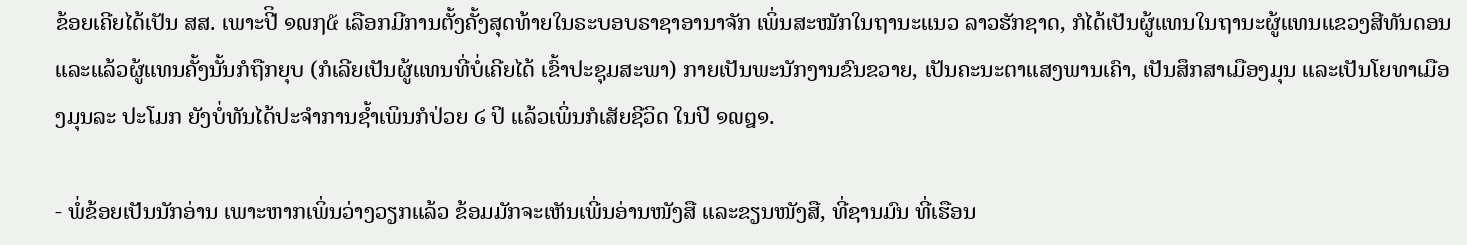ຂ້ອຍເຄີຍໄດ້ເປັນ ສສ. ເພາະປີິ ໑໙໗໕ ເລືອກມີການຕັ້ງຄັ້ງສຸດທ້າຍໃນຣະບອບຣາຊາອານາຈັກ ເພິ່ນສະໝັກໃນຖານະແນວ ລາວຮັກຊາດ, ກໍໄດ້ເປັນຜູ້ແທນໃນຖານະຜູ້ແທນແຂວງສີທັນດອນ ແລະແລ້ວຜູ້ແທນຄັ້ງນັ້ນກໍຖືກຍຸບ (ກໍເລີຍເປັນຜູ້ແທນທີ່ບໍ່ເຄີຍໄດ້ ເຂົ້າປະຊຸມສະພາ) ກາຍເປັນພະນັກງານຂົນຂວາຍ, ເປັນຄະນະຕາແສງພານເຄົາ, ເປັນສຶກສາເມືອງມຸນ ແລະເປັນໂຍທາເມືອງມຸນລະ ປະໂມກ ຍັງບໍ່ທັນໄດ້ປະຈຳການຊ້ຳເພິນກໍປ່ວຍ ໒ ປິ ແລ້ວເພິ່ນກໍເສັຍຊີວິດ ໃນປີ ໑໙໘໑.

- ພໍ່ຂ້ອຍເປັນນັກອ່ານ ເພາະຫາກເພິ່ນວ່າງວຽກແລ້ວ ຂ້ອມມັກຈະເຫັນເພີ່ນອ່ານໜັງສື ແລະຂຽນໜັງສື, ທີ່ຊານມົນ ທີ່ເຮືອນ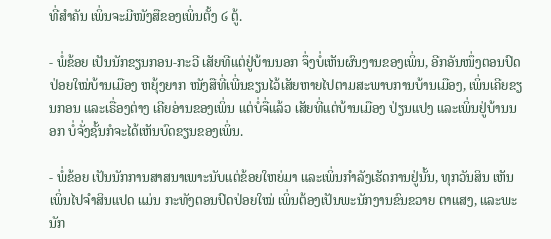ທີ່ສຳຄັນ ເພິ່ນຈະມີໜັງສືຂອງເພິ່ນຕັ້ງ ໒ ຕູ້.

- ພໍ່ຂ້ອຍ ເປັນນັກຂຽນກອນ-ກະວີ ເສັຍທີແຕ່ຢູ່ບ້ານນອກ ຈຶ່ງບໍ່ເຫັນຜົນງານຂອງເພິ່ນ, ອີກອັນໜຶ່ງຕອນປົດປ່ອຍໃໝ່ບ້ານເມືອງ ຫຍຸ້ງຍາກ ໜັງສືທີ່ເພີ່ນຂຽນໄວ້ເສັຍຫາຍໄປຕາມສະພາບການບ້ານເມືອງ, ເພິ່ນເຄີຍຂຽນກອນ ແລະເຣື່ອງຕ່າງ ເຄີຍອ່ານຂອງເພິ່ນ ແຕ່ບໍ່ຈື່ແລ້ວ ເສັຍທີ່ແຕ່ບ້ານເມືອງ ປ່ຽນແປງ ແລະເພິ່ນຢູ່ບ້ານນອກ ບໍ່ຈັ່ງຊັ້ນກໍຈະໄດ້ເຫັນບົດຂຽນຂອງເພິ່ນ.

- ພໍ່ຂ້ອຍ ເປັນນັກການສາສນາເພາະນັບແຕ່ຂ້ອຍໃຫຍ່ມາ ແລະເພິ່ນກຳລັງເຮັດການຢູ່ນັ້ນ, ທຸກວັນສິນ ເຫັນເພິ່ນໄປຈຳສິນແປດ ແມ່ນ ກະທັງຕອນປົດປ່ອຍໃໝ່ ເພິ່ນຕ້ອງເປັນພະນັກງານຂົນຂວາຍ ຕາແສງ, ແລະພະນັກ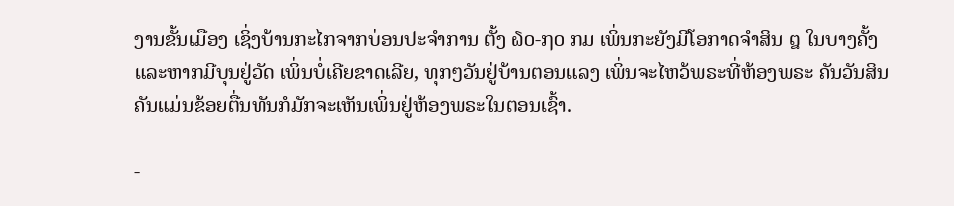ງານຂັ້ນເມືອງ ເຊິ່ງບ້ານກະໄກຈາກບ່ອນປະຈຳການ ຕັ້ງ ໖໐-໗໐ ກມ ເພິ່ນກະຍັງມີໂອກາດຈຳສິນ ໘ ໃນບາງຄັ້ງ ແລະຫາກມີບຸນຢູ່ວັດ ເພິ່ນບໍ່ເຄີຍຂາດເລີຍ, ທຸກໆວັນຢູ່ບ້ານຕອນແລງ ເພິ່ນຈະໄຫວ້ພຣະທີ່ຫ້ອງພຣະ ຄັນວັນສິນຄັນແມ່ນຂ້ອຍຕື່ນທັນກໍມັກຈະເຫັນເພິ່ນຢູ່ຫ້ອງພຣະໃນຕອນເຊົ້າ.

-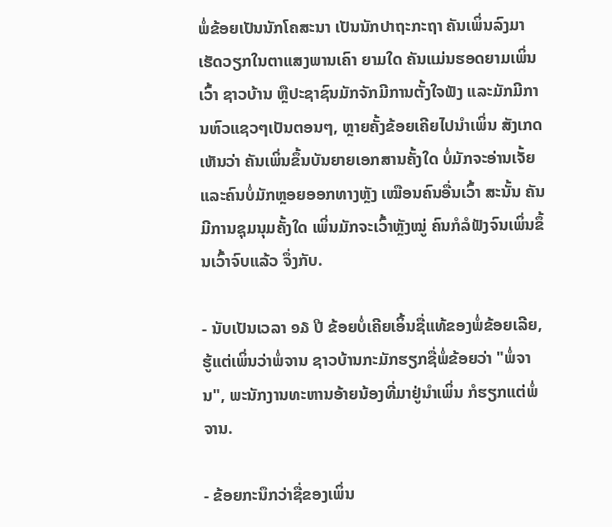ພໍ່ຂ້ອຍເປັນນັກໂຄສະນາ ເປັນນັກປາຖະກະຖາ ຄັນເພິ່ນລົງມາເຮັດວຽກໃນຕາແສງພານເຄົາ ຍາມໃດ ຄັນແມ່ນຮອດຍາມເພິ່ນເວົ້າ ຊາວບ້ານ ຫຼືປະຊາຊົນມັກຈັກມີການຕັ້ງໃຈຟັງ ແລະມັກມີການຫົວແຊວໆເປັນຕອນໆ, ຫຼາຍຄັ້ງຂ້ອຍເຄີຍໄປນຳເພິ່ນ ສັງເກດເຫັນວ່າ ຄັນເພິ່ນຂຶ້ນບັນຍາຍເອກສານຄັ້ງໃດ ບໍ່ມັກຈະອ່ານເຈັ້ຍ ແລະຄົນບໍ່ມັກຫຼອຍອອກທາງຫຼັງ ເໝືອນຄົນອື່ນເວົ້າ ສະນັ້ນ ຄັນມີການຊຸມນຸມຄັ້ງໃດ ເພິ່ນມັກຈະເວົ້າຫຼັງໝູ່ ຄົນກໍລໍຟັງຈົນເພິ່ນຂຶ້ນເວົ້າຈົບແລ້ວ ຈຶ່ງກັບ.

- ນັບເປັນເວລາ ໑໓ ປີ ຂ້ອຍບໍ່ເຄີຍເອິ້ນຊື່ແທ້ຂອງພໍ່ຂ້ອຍເລີຍ, ຮູ້ແຕ່ເພິ່ນວ່າພໍ່ຈານ ຊາວບ້ານກະມັກຮຽກຊື່ພໍ່ຂ້ອຍວ່າ "ພໍ່ຈານ", ພະນັກງານທະຫານອ້າຍນ້ອງທີ່ມາຢູ່ນຳເພິ່ນ ກໍຮຽກແຕ່ພໍ່ຈານ.

- ຂ້ອຍກະນຶກວ່າຊື່ຂອງເພິ່ນ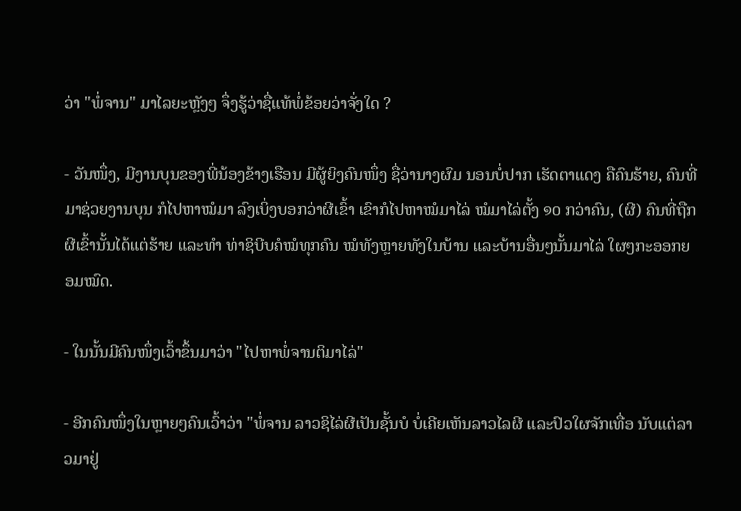ວ່າ "ພໍ່ຈານ" ມາໄລຍະຫຼັງໆ ຈຶ່ງຮູ້ວ່າຊື່ແທ້ພໍ່ຂ້ອຍວ່າຈັ່ງໃດ ?

- ວັນໜຶ່ງ, ມີງານບຸນຂອງພີ່ນ້ອງຂ້າງເຮືອນ ມີຜູ້ຍິງຄົນໜຶ່ງ ຊື່ວ່ານາງຜົມ ນອນບໍ່ປາກ ເຮັດຕາແດງ ຄືຄົນຮ້າຍ, ຄົນທີ່ມາຊ່ວຍງານບຸນ ກໍໄປຫາໝໍມາ ລົງເບິ່ງບອກວ່າຜີເຂົ້າ ເຂົາກໍໄປຫາໝໍມາໄລ່ ໝໍມາໄລ່ຕັ້ງ ໑໐ ກວ່າຄົນ, (ຜີ) ຄົນທີ່ຖືກຜີເຂົ້ານັ້ນໄດ້ແຕ່ຮ້າຍ ແລະທຳ ທ່າຊິບີບຄໍໝໍທຸກຄົນ ໝໍທັງຫຼາຍທັງໃນບ້ານ ແລະບ້ານອື່ນໆນັ້ນມາໄລ່ ໃຜໆກະອອກຍອມໝົດ.

- ໃນນັ້ນມີຄົນໜຶ່ງເວົ້າຂຶ້ນມາວ່າ "ໄປຫາພໍ່ຈານຕິມາໄລ່"

- ອີກຄົນໜຶ່ງໃນຫຼາຍໆຄົນເວົ້າວ່າ "ພໍ່ຈານ ລາວຊິໄລ່ຜີເປັນຊັ້ນບໍ ບໍ່ເຄີຍເຫັນລາວໄລຜີ ແລະປົວໃຜຈັກເທື່ອ ນັບແຕ່ລາວມາຢູ່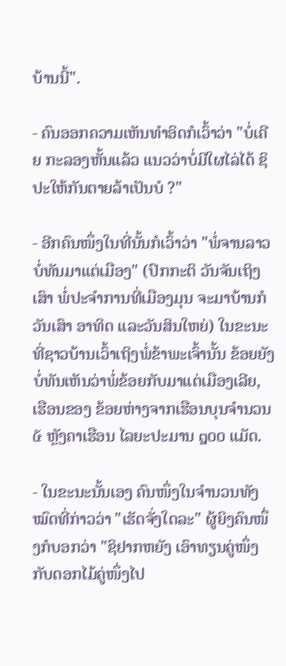ບ້ານນີ້".

- ຄົນອອກຄວາມເຫັນທຳອິດກໍເວົ້າວ່າ "ບໍ່ເຄີຍ ກະລອງຫັ້ນແລ້ວ ແນວວ່າບໍ່ມີໃຜໄລ່ໄດ້ ຊິປະໃຫ້ກັນຕາຍລ້າເປັນບໍ ?"

- ອີກຄົນໜຶ່ງໃນທີ່ນັ້ນກໍເວົ້າວ່າ "ພໍ່ຈານລາວບໍ່ທັນມາແຕ່ເມືອງ" (ປົກກະຕິ ວັນຈັນເຖິງເສົາ ພໍ່ປະຈຳການທີ່ເມືອງມຸນ ຈະມາບ້ານກໍວັນເສົາ ອາທິດ ແລະວັນສິນໃຫຍ່) ໃນຂະນະທີ່ຊາວບ້ານເວົ້າເຖິງພໍ່ຂ້າພະເຈົ້ານັ້ນ ຂ້ອຍຍັງບໍ່ທັນເຫັນວ່າພໍ່ຂ້ອຍກັບມາແຕ່ເມືອງເລີຍ, ເຮືອນຂອງ ຂ້ອຍຫ່າງຈາກເຮືອນບຸນຈຳນວນ ໕ ຫຼັງຄາເຮືອນ ໄລຍະປະມານ ໘໐໐ ແມັດ.

- ໃນຂະນະນັ້ນເອງ ຄົນໜຶ່ງໃນຈຳນວນທັງໝົດທີ່ກ່າວວ່າ "ເຮັດຈັ່ງໃດລະ" ຜູ້ຍິງຄົນໜຶ່ງກໍບອກວ່າ "ຊິຢາກຫຍັງ ເອົາທຽນຄູ່ໜຶ່ງ ກັບດອກໄມ້ຄູ່ໜຶ່ງໄປ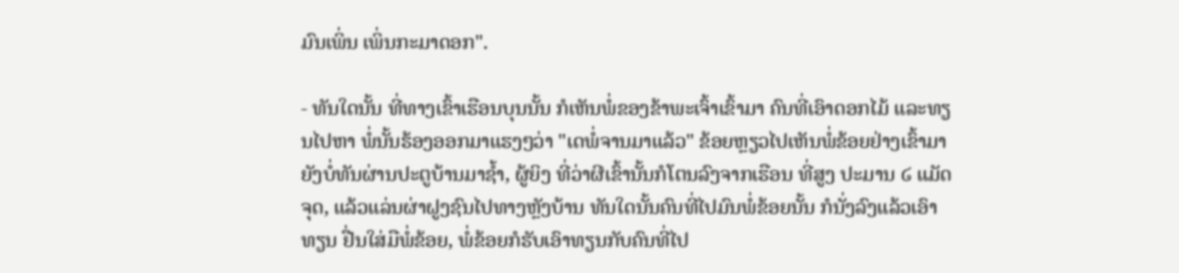ມົນເພິ່ນ ເພິ່ນກະມາດອກ".

- ທັນໃດນັ້ນ ທີ່ທາງເຂົ້າເຮືອນບຸນນັ້ນ ກໍເຫັນພໍ່ຂອງຂ້າພະເຈົ້າເຂົ້າມາ ຄົນທີ່ເອົາດອກໄມ້ ແລະທຽນໄປຫາ ພໍ່ນັ້ນຮ້ອງອອກມາແຮງໆວ່າ "ເດພໍ່ຈານມາແລ້ວ" ຂ້ອຍຫຼຽວໄປເຫັນພໍ່ຂ້ອຍຢ່າງເຂົ້າມາຍັງບໍ່ທັນຜ່ານປະຕູບ້ານມາຊ້ຳ, ຜູ້ຍິງ ທີ່ວ່າຜີເຂົ້ານັ້ນກໍໂຕນລົງຈາກເຮືອນ ທີ່ສູງ ປະມານ ໒ ແມັດ ຈຸດ, ແລ້ວແລ່ນຜ່າຝູງຊົນໄປທາງຫຼັງບ້ານ ທັນໃດນັ້ນຄົນທີ່ໄປມົນພໍ່ຂ້ອຍນັ້ນ ກໍນັ່ງລົງແລ້ວເອົາທຽນ ຢື່ນໃສ່ມືພໍ່ຂ້ອຍ, ພໍ່ຂ້ອຍກໍຮັບເອົາທຽນກັບຄົນທີ່ໄປ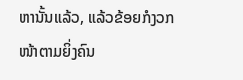ຫານັ້ນແລ້ວ, ແລ້ວຂ້ອຍກໍງວກໜ້າຕາມຍິ່ງຄົນ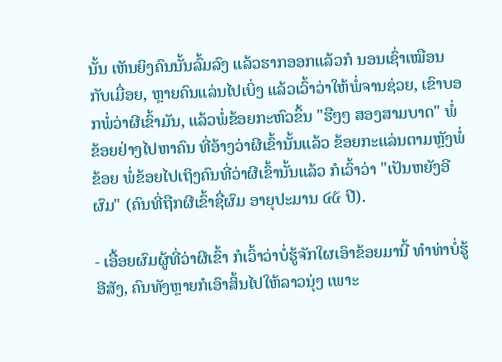ນັ້ນ ເຫັນຍິງຄົນນັ້ນລົ້ມລົງ ແລ້ວຮາກອອກແລ້ວກໍ ນອນເຊົ່າເໝືອນກັບເມື່ອຍ, ຫຼາຍຄົນແລ່ນໄປເບິ່ງ ແລ້ວເວົ້າວ່າໃຫ້ພໍ່ຈານຊ່ວຍ, ເຂົາບອກພໍ່ວ່າຜີເຂົ້າມັນ, ແລ້ວພໍ່ຂ້ອຍກະຫົວຂຶ້ນ "ຮືໆໆ ສອງສາມບາດ" ພໍ່ຂ້ອຍຢ່າງໄປຫາຄົນ ທີ່ອ້າງວ່າຜີເຂົ້ານັ້ນແລ້ວ ຂ້ອຍກະແລ່ນຕາມຫຼັງພໍ່ຂ້ອຍ ພໍ່ຂ້ອຍໄປເຖິງຄົນທີ່ວ່າຜີເຂົ້ານັ້ນແລ້ວ ກໍເວົ້າວ່າ "ເປັນຫຍັງອີຜົມ" (ຄົນທີ່ຖືກຜີເຂົ້າຊື່ຜົມ ອາຍຸປະມານ ໔໕ ປີ).

- ເອື້ອຍຜົມຜູ້ທີ່ວ່າຜີເຂົ້າ ກໍເວົ້າວ່າບໍ່ຮູ້ຈັກໃຜເອົາຂ້ອຍມານີ້ ທຳທ່າບໍ່ຮູ້ອີສັງ, ຄົນທັງຫຼາຍກໍເອົາສິ້ນໄປໃຫ້ລາວນຸ່ງ ເພາະ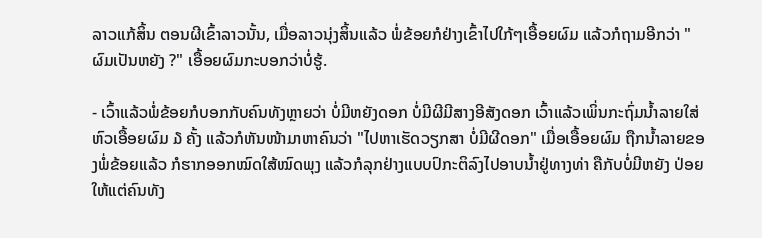ລາວແກ້ສິ້ນ ຕອນຜີເຂົ້າລາວນັ້ນ, ເມື່ອລາວນຸ່ງສິ້ນແລ້ວ ພໍ່ຂ້ອຍກໍຢ່າງເຂົ້າໄປໃກ້ໆເອື້ອຍຜົມ ແລ້ວກໍຖາມອີກວ່າ "ຜົມເປັນຫຍັງ ?" ເອື້ອຍຜົມກະບອກວ່າບໍ່ຮູ້.

- ເວົ້າແລ້ວພໍ່ຂ້ອຍກໍບອກກັບຄົນທັງຫຼາຍວ່າ ບໍ່ມີຫຍັງດອກ ບໍ່ມີຜີມີສາງອີສັງດອກ ເວົ້າແລ້ວເພິ່ນກະຖົ່ມນ້ຳລາຍໃສ່ຫົວເອື້ອຍຜົມ ໓ ຄັ້ງ ແລ້ວກໍຫັນໜ້າມາຫາຄົນວ່າ "ໄປຫາເຮັດວຽກສາ ບໍ່ມີຜີດອກ" ເມື່ອເອື້ອຍຜົມ ຖືກນ້ຳລາຍຂອງພໍ່ຂ້ອຍແລ້ວ ກໍຮາກອອກໝົດໃສ້ໝົດພຸງ ແລ້ວກໍລຸກຢ່າງແບບປົກະຕິລົງໄປອາບນ້ຳຢູ່ທາງທ່າ ຄືກັບບໍ່ມີຫຍັງ ປ່ອຍໃຫ້ແຕ່ຄົນທັງ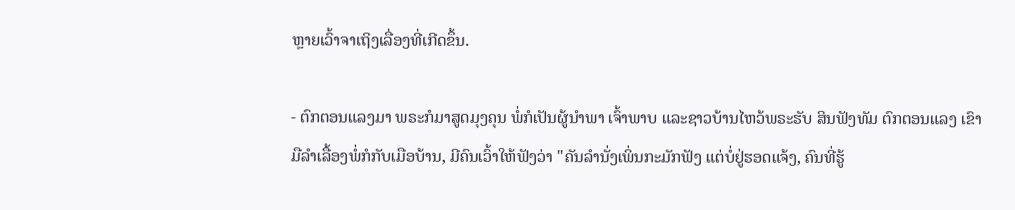ຫຼາຍເວົ້າຈາເຖິງເລື່ອງທີ່ເກີດຂຶ້ນ.

- ຕົກຕອນແລງມາ ພຣະກໍມາສູດມຸງຄຸນ ພໍ່ກໍເປັນຜູ້ນຳພາ ເຈົ້າພາບ ແລະຊາວບ້ານໄຫວ້ພຣະຮັບ ສິນຟັງທັມ ຕົກຕອນແລງ ເຂົາມືລຳເລື້ອງພໍ່ກໍກັບເມືອບ້ານ, ມີຄົນເວົ້າໃຫ້ຟັງວ່າ "ຄັນລຳນັ່ງເພິ່ນກະມັກຟັງ ແຕ່ບໍ່ຢູ່ຮອດແຈ້ງ, ຄົນທີ່ຮູ້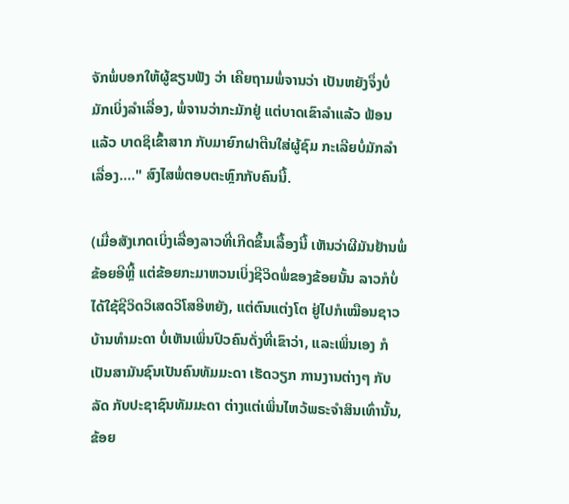ຈັກພໍ່ບອກໃຫ້ຜູ້ຂຽນຟັງ ວ່າ ເຄີຍຖາມພໍ່ຈານວ່າ ເປັນຫຍັງຈຶ່ງບໍ່ມັກເບິ່ງລຳເລື່ອງ, ພໍ່ຈານວ່າກະມັກຢູ່ ແຕ່ບາດເຂົາລຳແລ້ວ ຟ້ອນແລ້ວ ບາດຊິເຂົ້າສາກ ກັບມາຍົກຝາຕີນໃສ່ຜູ້ຊົມ ກະເລີຍບໍ່ມັກລຳເລື່ອງ...." ສົງໄສພໍ່ຕອບຕະຫຼົກກັບຄົນນີ້.

(ເມື່ອສັງເກດເບິ່ງເລື່ອງລາວທີ່ເກີດຂຶ້ນເລື້ອງນີ້ ເຫັນວ່າຜີມັນຢ້ານພໍ່ຂ້ອຍອີຫຼີ້ ແຕ່ຂ້ອຍກະມາຫວນເບິ່ງຊີວິດພໍ່ຂອງຂ້ອຍນັ້ນ ລາວກໍບໍ່ໄດ້ໃຊ້ຊີວິດວິເສດວິໂສອີຫຍັງ, ແຕ່ຕົນແຕ່ງໂຕ ຢູ່ໄປກໍເໝືອນຊາວບ້ານທຳມະດາ ບໍ່ເຫັນເພິ່ນປົວຄົນດັ່ງທີ່ເຂົາວ່າ, ແລະເພິ່ນເອງ ກໍເປັນສາມັນຊົນເປັນຄົນທັມມະດາ ເຮັດວຽກ ການງານຕ່າງໆ ກັບລັດ ກັບປະຊາຊົນທັມມະດາ ຕ່າງແຕ່ເພິ່ນໄຫວ້ພຣະຈຳສິນເທົ່ານັ້ນ, ຂ້ອຍ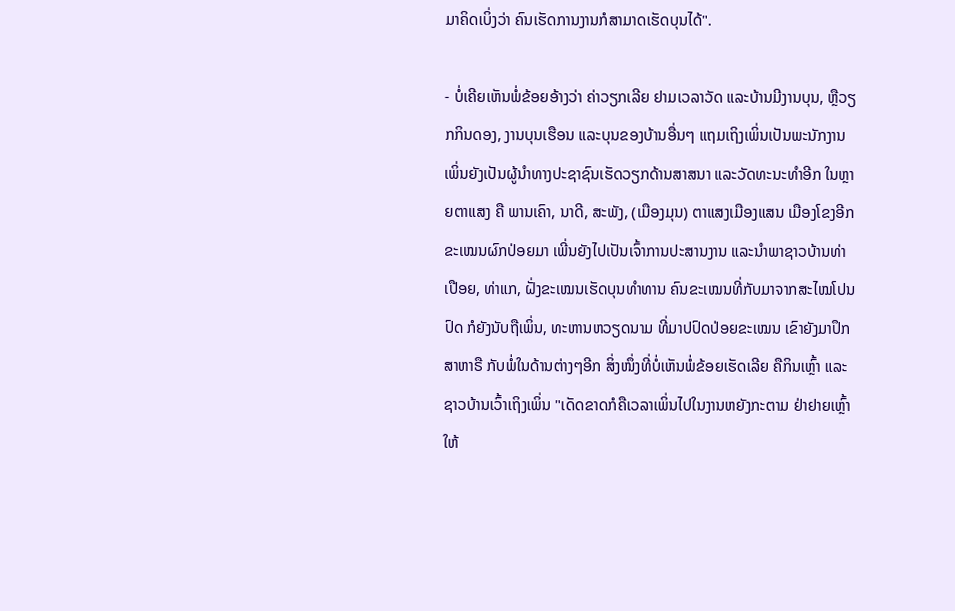ມາຄິດເບິ່ງວ່າ ຄົນເຮັດການງານກໍສາມາດເຮັດບຸນໄດ້".

- ບໍ່ເຄີຍເຫັນພໍ່ຂ້ອຍອ້າງວ່າ ຄ່າວຽກເລີຍ ຢາມເວລາວັດ ແລະບ້ານມີງານບຸນ, ຫຼືວຽກກິນດອງ, ງານບຸນເຮືອນ ແລະບຸນຂອງບ້ານອື່ນໆ ແຖມເຖິງເພິ່ນເປັນພະນັກງານ ເພິ່ນຍັງເປັນຜູ້ນຳທາງປະຊາຊົນເຮັດວຽກດ້ານສາສນາ ແລະວັດທະນະທຳອີກ ໃນຫຼາຍຕາແສງ ຄື ພານເຄົາ, ນາດີ, ສະພັງ, (ເມືອງມຸນ) ຕາແສງເມືອງແສນ ເມືອງໂຂງອີກ ຂະເໝນຜົກປ່ອຍມາ ເພີ່ນຍັງໄປເປັນເຈົ້າການປະສານງານ ແລະນຳພາຊາວບ້ານທ່າເປືອຍ, ທ່າແກ, ຝັ່ງຂະເໝນເຮັດບຸນທຳທານ ຄົນຂະເໝນທີ່ກັບມາຈາກສະໄໝໂປນປົດ ກໍຍັງນັບຖືເພິ່ນ, ທະຫານຫວຽດນາມ ທີ່ມາປປົດປ່ອຍຂະເໝນ ເຂົາຍັງມາປຶກສາຫາຣື ກັບພໍ່ໃນດ້ານຕ່າງໆອີກ ສິ່ງໜຶ່ງທີ່ບໍ່ເຫັນພໍ່ຂ້ອຍເຮັດເລີຍ ຄືກິນເຫຼົ້າ ແລະຊາວບ້ານເວົ້າເຖິງເພິ່ນ "ເດັດຂາດກໍຄືເວລາເພິ່ນໄປໃນງານຫຍັງກະຕາມ ຢ່າຢາຍເຫຼົ້າໃຫ້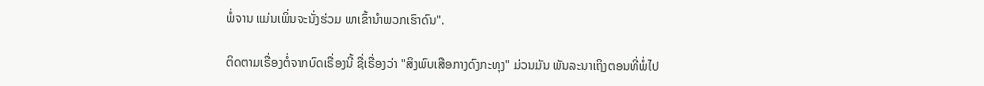ພໍ່ຈານ ແມ່ນເພິ່ນຈະນັ່ງຮ່ວມ ພາເຂົ້ານຳພວກເຮົາດົນ".

ຕິດຕາມເຣື່ອງຕໍ່ຈາກບົດເຣື່ອງນີ້ ຊື່ເຣື່ອງວ່າ "ສິງພົບເສືອກາງດົງກະທຸງ" ມ່ວນມັນ ພັນລະນາເຖິງຕອນທີ່ພໍ່ໄປ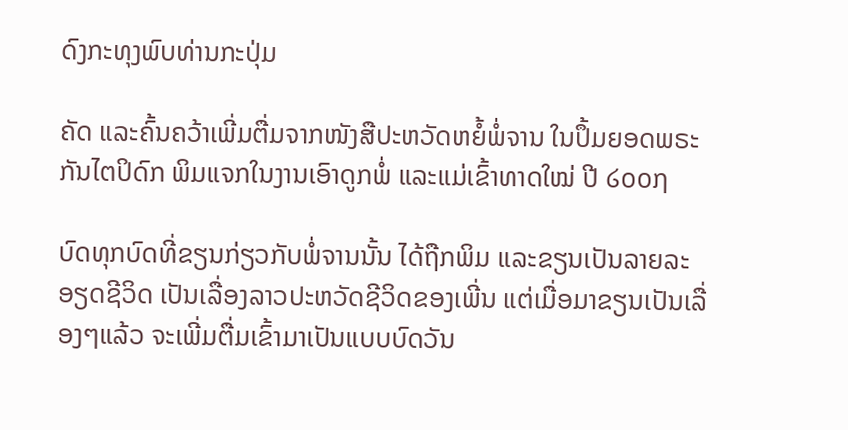ດົງກະທຸງພົບທ່ານກະປຸ່ມ

ຄັດ ແລະຄົ້ນຄວ້າເພີ່ມຕື່ມຈາກໜັງສືປະຫວັດຫຍໍ້ພໍ່ຈານ ໃນປຶ້ມຍອດພຣະກັນໄຕປິດົກ ພິມແຈກໃນງານເອົາດູກພໍ່ ແລະແມ່ເຂົ້າທາດໃໝ່ ປີ ໒໐໐໗

ບົດທຸກບົດທີ່ຂຽນກ່ຽວກັບພໍ່ຈານນັ້ນ ໄດ້ຖືກພິມ ແລະຂຽນເປັນລາຍລະອຽດຊີວິດ ເປັນເລື່ອງລາວປະຫວັດຊີວິດຂອງເພີ່ນ ແຕ່ເມື່ອມາຂຽນເປັນເລື່ອງໆແລ້ວ ຈະເພີ່ມຕື່ມເຂົ້າມາເປັນແບບບົດວັນ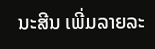ນະສີນ ເພີ່ມລາຍລະ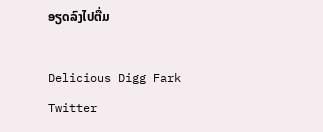ອຽດລົງໄປຕື່ມ

Delicious Digg Fark Twitter